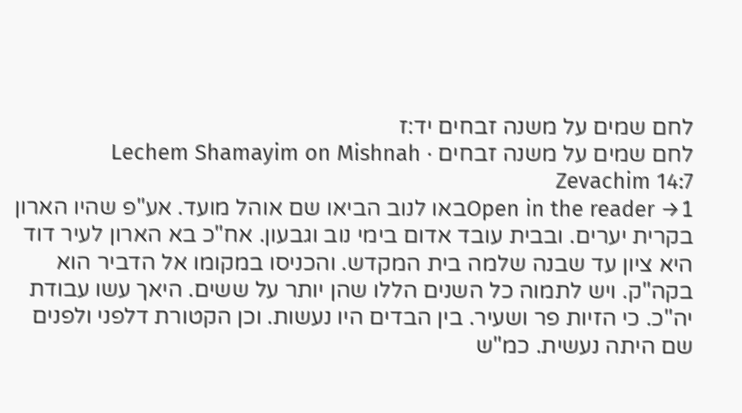לחם שמים על משנה זבחים יד:ז
לחם שמים על משנה זבחים · Lechem Shamayim on Mishnah Zevachim 14:7
Open in the reader →1באו לנוב הביאו שם אוהל מועד. אע"פ שהיו הארון בקרית יערים. ובבית עובד אדום בימי נוב וגבעון. אח"כ בא הארון לעיר דוד היא ציון עד שבנה שלמה בית המקדש. והכניסו במקומו אל הדביר הוא בקה"ק. ויש לתמוה כל השנים הללו שהן יותר על ששים. היאך עשו עבודת יה"כ. כי הזיות פר ושעיר. בין הבדים היו נעשות. וכן הקטורת דלפני ולפנים שם היתה נעשית. כמ"ש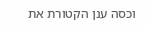וכסה ענן הקטורת את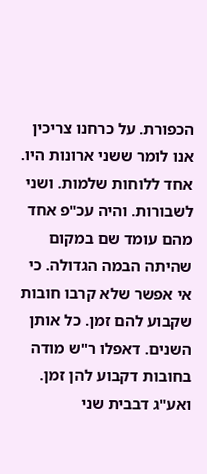הכפורת. על כרחנו צריכין אנו לומר ששני ארונות היו. אחד ללוחות שלמות. ושני לשבורות. והיה עכ"פ אחד מהם עומד שם במקום שהיתה הבמה הגדולה. כי אי אפשר שלא קרבו חובות שקבוע להם זמן. כל אותן השנים. דאפלו ר"ש מודה בחובות דקבוע להן זמן. ואע"ג דבבית שני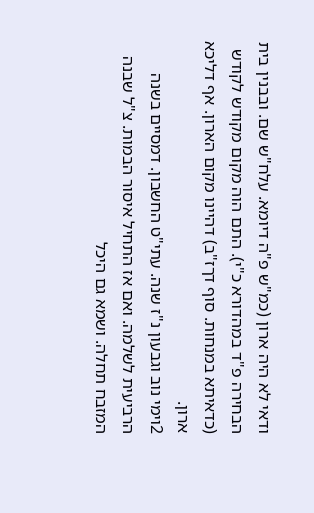ודאי לא היה ארון (כמ"ש פ"ה דיומא. עלח"ש שם. ובבנין בית הבחירה פ"ד במהדורא כ"י). התם הוה מקום מקודש לקודש (כדאיתא במנחות. סוף דךז"ב) דהיינו מקום הארון. אף דליכא ארון.
2וימי נוב וגבעון נ"ז שנה. עתי"ט החשבון. דמסיים בשנה הרביעית לשלמה. ואם אז התחיל איסור הבמות. צ"ל שבנה המזבח תחלה. ושמא גם היכל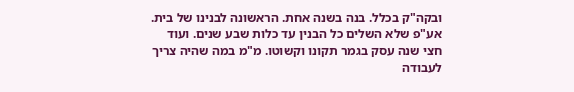ובקה"ק בכלל. בנה בשנה אחת. הראשונה לבנינו של בית. אע"פ שלא השלים כל הבנין עד כלות שבע שנים. ועוד חצי שנה עסק בגמר תקונו וקשוטו. מ"מ במה שהיה צריך לעבודה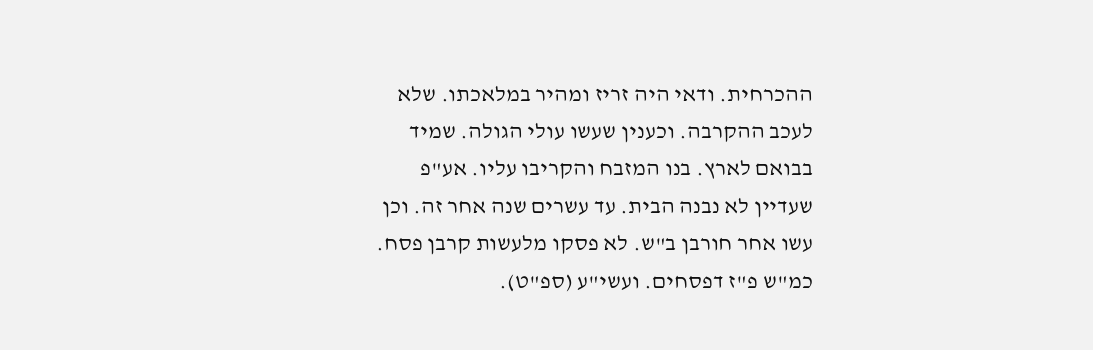ההכרחית. ודאי היה זריז ומהיר במלאכתו. שלא לעכב ההקרבה. וכענין שעשו עולי הגולה. שמיד בבואם לארץ. בנו המזבח והקריבו עליו. אע"פ שעדיין לא נבנה הבית. עד עשרים שנה אחר זה. וכן עשו אחר חורבן ב"ש. לא פסקו מלעשות קרבן פסח. כמ"ש פ"ז דפסחים. ועשי"ע (ספ"ט).